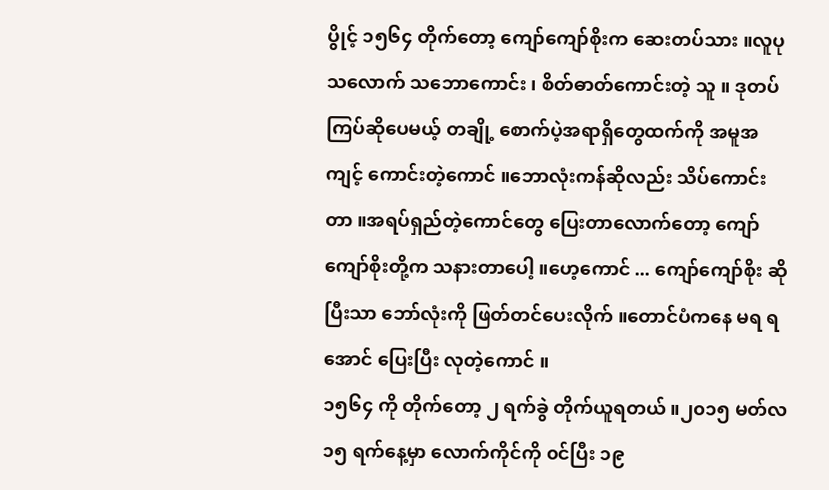ပွိုင့် ၁၅၆၄ တိုက်တော့ ကျော်ကျော်စိုးက ဆေးတပ်သား ။လူပုသလောက် သဘောကောင်း ၊ စိတ်ဓာတ်ကောင်းတဲ့ သူ ။ ဒုတပ်ကြပ်ဆိုပေမယ့် တချို့ စောက်ပဲ့အရာရှိတွေထက်ကို အမူအကျင့် ကောင်းတဲ့ကောင် ။ဘောလုံးကန်ဆိုလည်း သိပ်ကောင်းတာ ။အရပ်ရှည်တဲ့ကောင်တွေ ပြေးတာလောက်တော့ ကျော်ကျော်စိုးတို့က သနားတာပေါ့ ။ဟေ့ကောင် ... ကျော်ကျော်စိုး ဆိုပြီးသာ ဘော်လုံးကို ဖြတ်တင်ပေးလိုက် ။တောင်ပံကနေ မရ ရအောင် ပြေးပြီး လုတဲ့ကောင် ။
၁၅၆၄ ကို တိုက်တော့ ၂ ရက်ခွဲ တိုက်ယူရတယ် ။၂၀၁၅ မတ်လ ၁၅ ရက်နေ့မှာ လောက်ကိုင်ကို ၀င်ပြီး ၁၉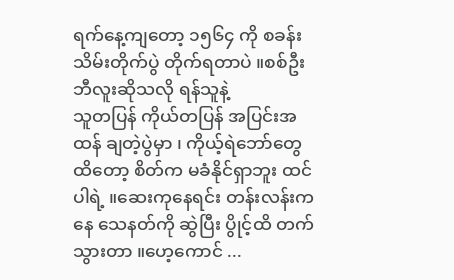ရက်နေ့ကျတော့ ၁၅၆၄ ကို စခန်းသိမ်းတိုက်ပွဲ တိုက်ရတာပဲ ။စစ်ဦးဘီလူးဆိုသလို ရန်သူနဲ့
သူတပြန် ကိုယ်တပြန် အပြင်းအထန် ချတဲ့ပွဲမှာ ၊ ကိုယ့်ရဲဘော်တွေ ထိတော့ စိတ်က မခံနိုင်ရှာဘူး ထင်ပါရဲ့ ။ဆေးကုနေရင်း တန်းလန်းကနေ သေနတ်ကို ဆွဲပြီး ပွိုင့်ထိ တက်သွားတာ ။ဟေ့ကောင် ...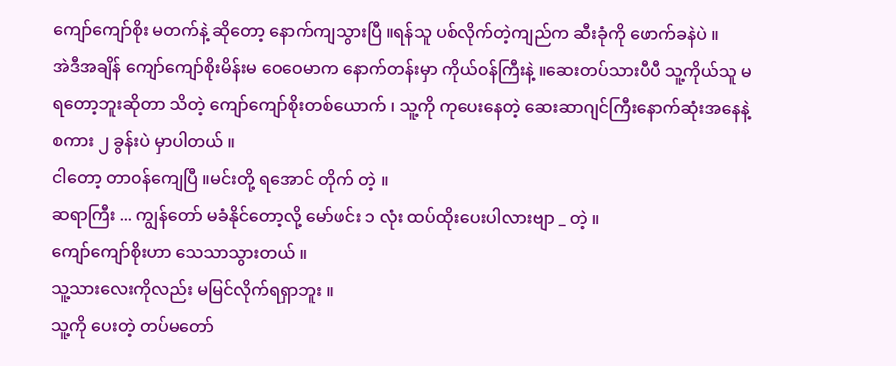ကျော်ကျော်စိုး မတက်နဲ့ ဆိုတော့ နောက်ကျသွားပြီ ။ရန်သူ ပစ်လိုက်တဲ့ကျည်က ဆီးခုံကို ဖောက်ခနဲပဲ ။
အဲဒီအချိန် ကျော်ကျော်စိုးမိန်းမ ဝေဝေမာက နောက်တန်းမှာ ကိုယ်၀န်ကြီးနဲ့ ။ဆေးတပ်သားပီပီ သူ့ကိုယ်သူ မရတော့ဘူးဆိုတာ သိတဲ့ ကျော်ကျော်စိုးတစ်ယောက် ၊ သူ့ကို ကုပေးနေတဲ့ ဆေးဆာဂျင်ကြီးနောက်ဆုံးအနေနဲ့ စကား ၂ ခွန်းပဲ မှာပါတယ် ။
ငါတော့ တာ၀န်ကျေပြီ ။မင်းတို့ ရအောင် တိုက် တဲ့ ။
ဆရာကြီး ... ကျွန်တော် မခံနိုင်တော့လို့ မော်ဖင်း ၁ လုံး ထပ်ထိုးပေးပါလားဗျာ _ တဲ့ ။
ကျော်ကျော်စိုးဟာ သေသာသွားတယ် ။
သူ့သားလေးကိုလည်း မမြင်လိုက်ရရှာဘူး ။
သူ့ကို ပေးတဲ့ တပ်မတော်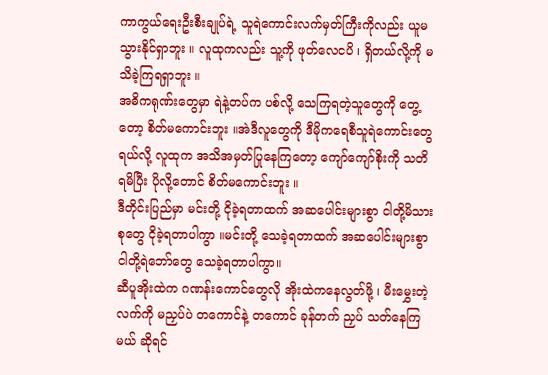ကာကွယ်ရေးဦးစီးချုပ်ရဲ့ သူရဲကောင်းလက်မှတ်ကြီးကိုလည်း ယူမသွားနိုင်ရှာဘူး ။ လူထုကလည်း သူ့ကို ဖုတ်လေငပိ ၊ ရှိတယ်လို့ကို မသိခဲ့ကြရရှာဘူး ။
အဓိကရုဏ်းတွေမှာ ရဲနဲ့တပ်က ပစ်လို့ သေကြရတဲ့သူတွေကို တွေ့တော့ စိတ်မကောင်းဘူး ။အဲဒီလူတွေကို ဒီမိုကရေစီသူရဲကောင်းတွေရယ်လို့ လူထုက အသိအမှတ်ပြုနေကြတော့ ကျော်ကျော်စိုးကို သတိရမိပြီး ပိုလို့တောင် စိတ်မကောင်းဘူး ။
ဒီတိုင်းပြည်မှာ မင်းတို့ ငိုခဲ့ရတာထက် အဆပေါင်းများစွာ ငါတို့မိသားစုတွေ ငိုခဲ့ရတာပါကွာ ။မင်းတို့ သေခဲ့ရတာထက် အဆပေါင်းများစွာ ငါတို့ရဲဘော်တွေ သေခဲ့ရတာပါကွာ။
ဆီပူအိုးထဲက ဂဏန်းကောင်တွေလို အိုးထဲကနေလွတ်ဖို့ ၊ မီးမွှေးတဲ့လက်ကို မညှပ်ပဲ တကောင်နဲ့ တကောင် ခုန်တက် ညှပ် သတ်နေကြမယ် ဆိုရင်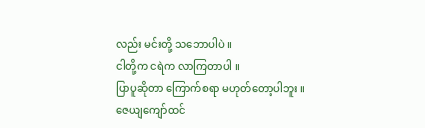လည်း မင်းတို့ သဘောပါပဲ ။
ငါတို့က ငရဲက လာကြတာပါ ။
ပြာပူဆိုတာ ကြောက်စရာ မဟုတ်တော့ပါဘူး ။
ဇေယျကျော်ထင်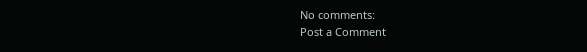No comments:
Post a Comment